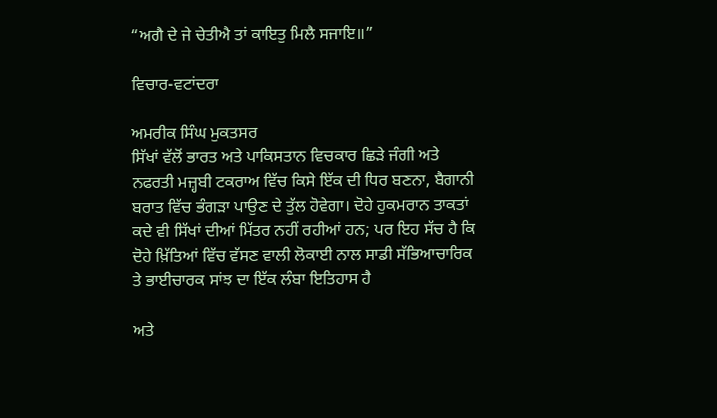“ਅਗੈ ਦੇ ਜੇ ਚੇਤੀਐ ਤਾਂ ਕਾਇਤੁ ਮਿਲੈ ਸਜਾਇ॥”

ਵਿਚਾਰ-ਵਟਾਂਦਰਾ

ਅਮਰੀਕ ਸਿੰਘ ਮੁਕਤਸਰ
ਸਿੱਖਾਂ ਵੱਲੋਂ ਭਾਰਤ ਅਤੇ ਪਾਕਿਸਤਾਨ ਵਿਚਕਾਰ ਛਿੜੇ ਜੰਗੀ ਅਤੇ ਨਫਰਤੀ ਮਜ਼੍ਹਬੀ ਟਕਰਾਅ ਵਿੱਚ ਕਿਸੇ ਇੱਕ ਦੀ ਧਿਰ ਬਣਨਾ, ਬੈਗਾਨੀ ਬਰਾਤ ਵਿੱਚ ਭੰਗੜਾ ਪਾਉਣ ਦੇ ਤੁੱਲ ਹੋਵੇਗਾ। ਦੋਹੇ ਹੁਕਮਰਾਨ ਤਾਕਤਾਂ ਕਦੇ ਵੀ ਸਿੱਖਾਂ ਦੀਆਂ ਮਿੱਤਰ ਨਹੀਂ ਰਹੀਆਂ ਹਨ; ਪਰ ਇਹ ਸੱਚ ਹੈ ਕਿ ਦੋਹੇ ਖ਼ਿੱਤਿਆਂ ਵਿੱਚ ਵੱਸਣ ਵਾਲੀ ਲੋਕਾਈ ਨਾਲ ਸਾਡੀ ਸੱਭਿਆਚਾਰਿਕ ਤੇ ਭਾਈਚਾਰਕ ਸਾਂਝ ਦਾ ਇੱਕ ਲੰਬਾ ਇਤਿਹਾਸ ਹੈ

ਅਤੇ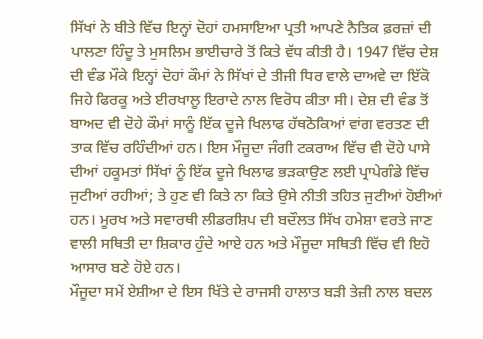ਸਿੱਖਾਂ ਨੇ ਬੀਤੇ ਵਿੱਚ ਇਨ੍ਹਾਂ ਦੋਹਾਂ ਹਮਸਾਇਆ ਪ੍ਰਤੀ ਆਪਣੇ ਨੈਤਿਕ ਫ਼ਰਜ਼ਾਂ ਦੀ ਪਾਲਣਾ ਹਿੰਦੂ ਤੇ ਮੁਸਲਿਮ ਭਾਈਚਾਰੇ ਤੋਂ ਕਿਤੇ ਵੱਧ ਕੀਤੀ ਹੈ। 1947 ਵਿੱਚ ਦੇਸ਼ ਦੀ ਵੰਡ ਮੌਕੇ ਇਨ੍ਹਾਂ ਦੋਹਾਂ ਕੌਮਾਂ ਨੇ ਸਿੱਖਾਂ ਦੇ ਤੀਜੀ ਧਿਰ ਵਾਲੇ ਦਾਅਵੇ ਦਾ ਇੱਕੋ ਜਿਹੇ ਫਿਰਕੂ ਅਤੇ ਈਰਖਾਲੂ ਇਰਾਦੇ ਨਾਲ ਵਿਰੋਧ ਕੀਤਾ ਸੀ। ਦੇਸ਼ ਦੀ ਵੰਡ ਤੋਂ ਬਾਅਦ ਵੀ ਦੋਹੇ ਕੌਮਾਂ ਸਾਨੂੰ ਇੱਕ ਦੂਜੇ ਖਿਲਾਫ ਹੱਥਠੋਕਿਆਂ ਵਾਂਗ ਵਰਤਣ ਦੀ ਤਾਕ ਵਿੱਚ ਰਹਿੰਦੀਆਂ ਹਨ। ਇਸ ਮੌਜੂਦਾ ਜੰਗੀ ਟਕਰਾਅ ਵਿੱਚ ਵੀ ਦੋਹੇ ਪਾਸੇ ਦੀਆਂ ਹਕੂਮਤਾਂ ਸਿੱਖਾਂ ਨੂੰ ਇੱਕ ਦੂਜੇ ਖਿਲਾਫ ਭੜਕਾਉਣ ਲਈ ਪ੍ਰਾਪੇਗੰਡੇ ਵਿੱਚ ਜੁਟੀਆਂ ਰਹੀਆਂ; ਤੇ ਹੁਣ ਵੀ ਕਿਤੇ ਨਾ ਕਿਤੇ ਉਸੇ ਨੀਤੀ ਤਹਿਤ ਜੁਟੀਆਂ ਹੋਈਆਂ ਹਨ। ਮੂਰਖ ਅਤੇ ਸਵਾਰਥੀ ਲੀਡਰਸ਼ਿਪ ਦੀ ਬਦੌਲਤ ਸਿੱਖ ਹਮੇਸ਼ਾ ਵਰਤੇ ਜਾਣ ਵਾਲੀ ਸਥਿਤੀ ਦਾ ਸ਼ਿਕਾਰ ਹੁੰਦੇ ਆਏ ਹਨ ਅਤੇ ਮੌਜੂਦਾ ਸਥਿਤੀ ਵਿੱਚ ਵੀ ਇਹੋ ਆਸਾਰ ਬਣੇ ਹੋਏ ਹਨ।
ਮੌਜੂਦਾ ਸਮੇਂ ਏਸ਼ੀਆ ਦੇ ਇਸ ਖਿੱਤੇ ਦੇ ਰਾਜਸੀ ਹਾਲਾਤ ਬੜੀ ਤੇਜ਼ੀ ਨਾਲ ਬਦਲ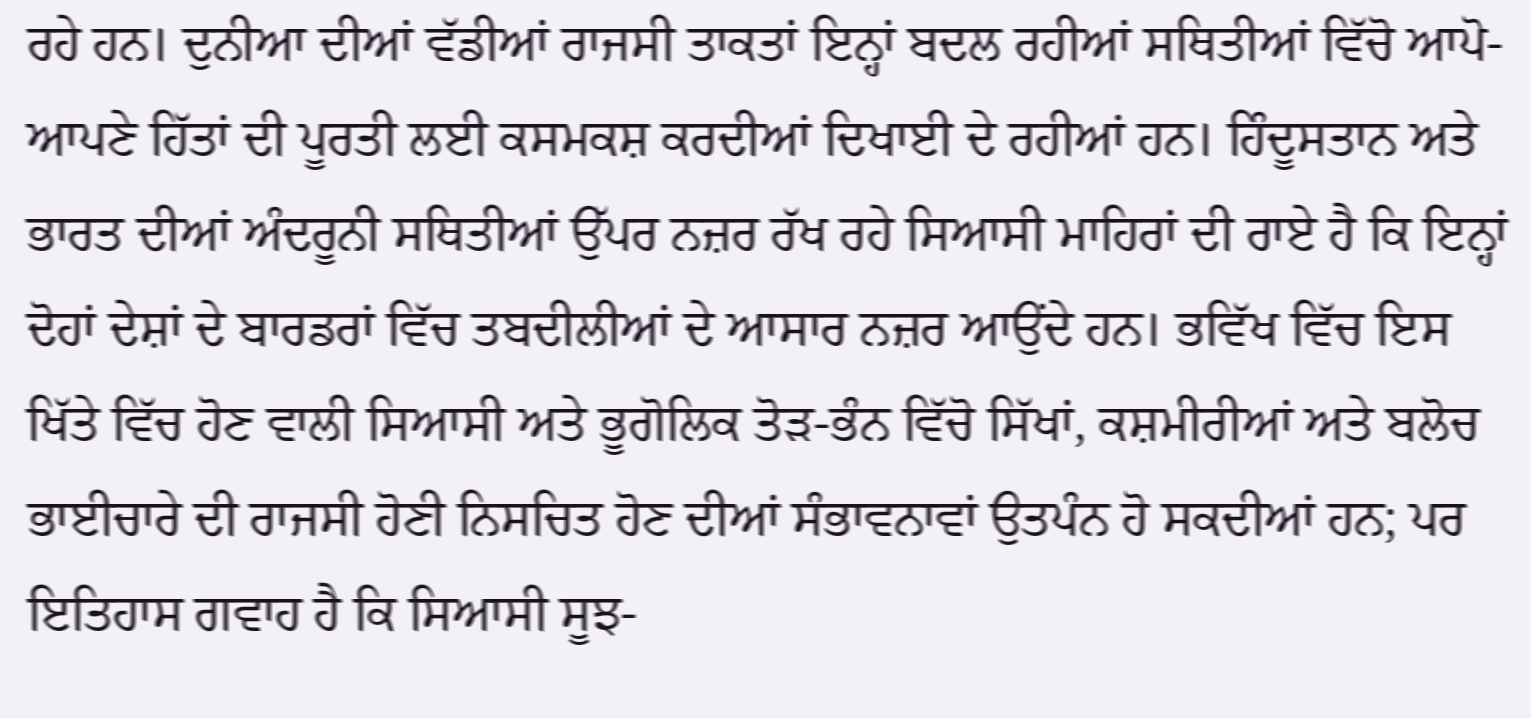ਰਹੇ ਹਨ। ਦੁਨੀਆ ਦੀਆਂ ਵੱਡੀਆਂ ਰਾਜਸੀ ਤਾਕਤਾਂ ਇਨ੍ਹਾਂ ਬਦਲ ਰਹੀਆਂ ਸਥਿਤੀਆਂ ਵਿੱਚੋ ਆਪੋ-ਆਪਣੇ ਹਿੱਤਾਂ ਦੀ ਪੂਰਤੀ ਲਈ ਕਸਮਕਸ਼ ਕਰਦੀਆਂ ਦਿਖਾਈ ਦੇ ਰਹੀਆਂ ਹਨ। ਹਿੰਦੂਸਤਾਨ ਅਤੇ ਭਾਰਤ ਦੀਆਂ ਅੰਦਰੂਨੀ ਸਥਿਤੀਆਂ ਉੱਪਰ ਨਜ਼ਰ ਰੱਖ ਰਹੇ ਸਿਆਸੀ ਮਾਹਿਰਾਂ ਦੀ ਰਾਏ ਹੈ ਕਿ ਇਨ੍ਹਾਂ ਦੋਹਾਂ ਦੇਸ਼ਾਂ ਦੇ ਬਾਰਡਰਾਂ ਵਿੱਚ ਤਬਦੀਲੀਆਂ ਦੇ ਆਸਾਰ ਨਜ਼ਰ ਆਉਂਦੇ ਹਨ। ਭਵਿੱਖ ਵਿੱਚ ਇਸ ਖਿੱਤੇ ਵਿੱਚ ਹੋਣ ਵਾਲੀ ਸਿਆਸੀ ਅਤੇ ਭੂਗੋਲਿਕ ਤੋੜ-ਭੰਨ ਵਿੱਚੋ ਸਿੱਖਾਂ, ਕਸ਼ਮੀਰੀਆਂ ਅਤੇ ਬਲੋਚ ਭਾਈਚਾਰੇ ਦੀ ਰਾਜਸੀ ਹੋਣੀ ਨਿਸਚਿਤ ਹੋਣ ਦੀਆਂ ਸੰਭਾਵਨਾਵਾਂ ਉਤਪੰਨ ਹੋ ਸਕਦੀਆਂ ਹਨ; ਪਰ ਇਤਿਹਾਸ ਗਵਾਹ ਹੈ ਕਿ ਸਿਆਸੀ ਸੂਝ-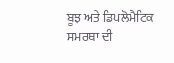ਬੂਝ ਅਤੇ ਡਿਪਲੋਮੈਟਿਕ ਸਮਰਥਾ ਦੀ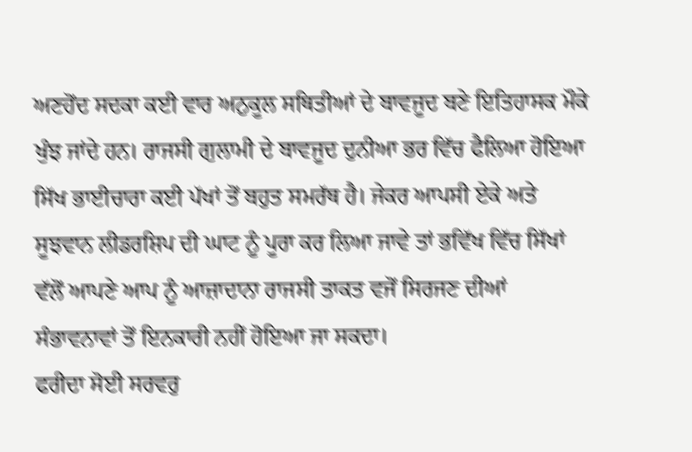ਅਣਹੋਂਦ ਸਦਕਾ ਕਈ ਵਾਰ ਅਨੁਕੂਲ ਸਥਿਤੀਆਂ ਦੇ ਬਾਵਜੂਦ ਬਣੇ ਇਤਿਹਾਸਕ ਮੌਕੇ ਖੁੰਝ ਜਾਂਦੇ ਹਨ। ਰਾਜਸੀ ਗੁਲਾਮੀ ਦੇ ਬਾਵਜੂਦ ਦੁਨੀਆ ਭਰ ਵਿੱਚ ਫੈਲਿਆ ਹੋਇਆ ਸਿੱਖ ਭਾਈਚਾਰਾ ਕਈ ਪੱਖਾਂ ਤੋਂ ਬਹੁਤ ਸਮਰੱਥ ਹੈ। ਜੇਕਰ ਆਪਸੀ ਏਕੇ ਅਤੇ ਸੂਝਵਾਨ ਲੀਡਰਸ਼ਿਪ ਦੀ ਘਾਟ ਨੂੰ ਪੂਰਾ ਕਰ ਲਿਆ ਜਾਵੇ ਤਾਂ ਭਵਿੱਖ ਵਿੱਚ ਸਿੱਖਾਂ ਵੱਲੋਂ ਆਪਣੇ ਆਪ ਨੂੰ ਆਜ਼ਾਦਾਨਾ ਰਾਜਸੀ ਤਾਕਤ ਵਜੋਂ ਸਿਰਜਣ ਦੀਆਂ ਸੰਭਾਵਨਾਵਾਂ ਤੋਂ ਇਨਕਾਰੀ ਨਹੀਂ ਹੋਇਆ ਜਾ ਸਕਦਾ।
ਫਰੀਦਾ ਸੋਈ ਸਰਵਰੁ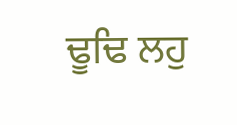ਢੂਢਿ ਲਹੁ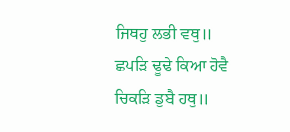ਜਿਥਹੁ ਲਭੀ ਵਥੁ॥
ਛਪੜਿ ਢੂਢੇ ਕਿਆ ਹੋਵੈ ਚਿਕੜਿ ਡੁਬੈ ਹਥੁ॥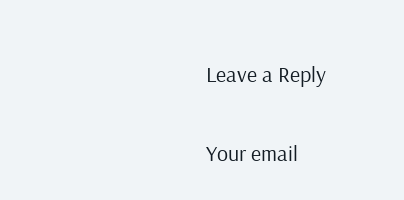Leave a Reply

Your email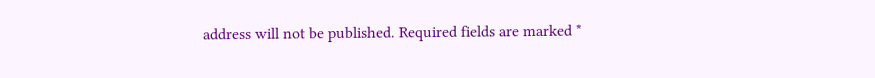address will not be published. Required fields are marked *